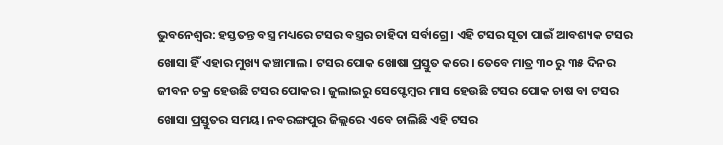ଭୁବନେଶ୍ଵର: ହସ୍ତତନ୍ତ ବସ୍ତ୍ର ମଧ୍ୟରେ ଟସର ବସ୍ତ୍ରର ଚାହିଦା ସର୍ବାଗ୍ରେ। ଏହି ଟସର ସୂତା ପାଇଁ ଆବଶ୍ୟକ ଟସର ଖୋସା ହିଁ ଏହାର ମୁଖ୍ୟ କଞ୍ଚାମାଲ। ଟସର ପୋକ ଖୋଷା ପ୍ରସ୍ତୁତ କରେ। ତେବେ ମାତ୍ର ୩୦ ରୁ ୩୫ ଦିନର ଜୀବନ ଚକ୍ର ହେଉଛି ଟସର ପୋକର। ଜୁଲାଇରୁ ସେପ୍ଟେମ୍ବର ମାସ ହେଉଛି ଟସର ପୋକ ଚାଷ ବା ଟସର ଖୋସା ପ୍ରସ୍ତୁତର ସମୟ। ନବରଙ୍ଗପୁର ଜିଲ୍ଲରେ ଏବେ ଚାଲିଛି ଏହି ଟସର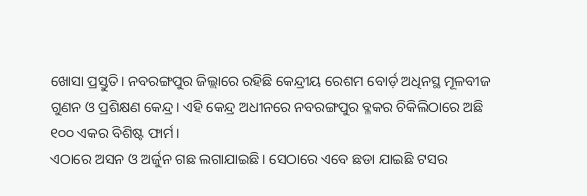ଖୋସା ପ୍ରସ୍ତୁତି। ନବରଙ୍ଗପୁର ଜିଲ୍ଲାରେ ରହିଛି କେନ୍ଦ୍ରୀୟ ରେଶମ ବୋର୍ଡ଼ ଅଧିନସ୍ଥ ମୂଳବୀଜ ଗୁଣନ ଓ ପ୍ରଶିକ୍ଷଣ କେନ୍ଦ୍ର। ଏହି କେନ୍ଦ୍ର ଅଧୀନରେ ନବରଙ୍ଗପୁର ବ୍ଳକର ଚିକିଲିଠାରେ ଅଛି ୧୦୦ ଏକର ବିଶିଷ୍ଟ ଫାର୍ମ।
ଏଠାରେ ଅସନ ଓ ଅର୍ଜୁନ ଗଛ ଲଗାଯାଇଛି। ସେଠାରେ ଏବେ ଛଡା ଯାଇଛି ଟସର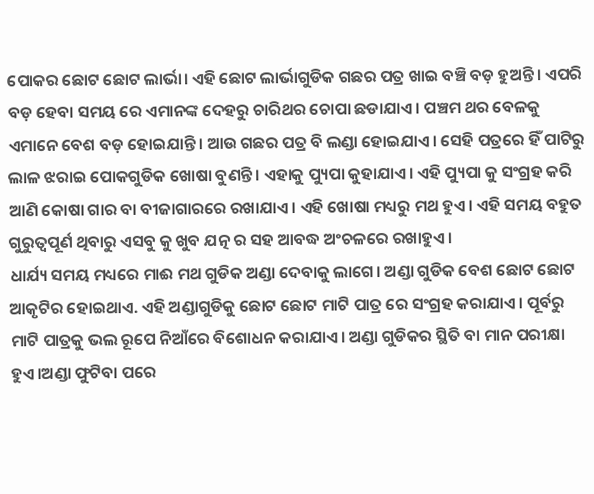ପୋକର ଛୋଟ ଛୋଟ ଲାର୍ଭା। ଏହି ଛୋଟ ଲାର୍ଭାଗୁଡିକ ଗଛର ପତ୍ର ଖାଇ ବଞ୍ଚି ବଡ଼ ହୁଅନ୍ତି। ଏପରି ବଡ଼ ହେବା ସମୟ ରେ ଏମାନଙ୍କ ଦେହରୁ ଚାରିଥର ଚୋପା ଛଡାଯାଏ। ପଞ୍ଚମ ଥର ବେଳକୁ ଏମାନେ ବେଶ ବଡ଼ ହୋଇଯାନ୍ତି। ଆଉ ଗଛର ପତ୍ର ବି ଲଣ୍ଡା ହୋଇଯାଏ। ସେହି ପତ୍ରରେ ହିଁ ପାଟିରୁ ଲାଳ ଝରାଇ ପୋକଗୁଡିକ ଖୋଷା ବୁଣନ୍ତି। ଏହାକୁ ପ୍ୟୁପା କୁହାଯାଏ। ଏହି ପ୍ୟୁପା କୁ ସଂଗ୍ରହ କରି ଆଣି କୋଷା ଗାର ବା ବୀଜାଗାରରେ ରଖାଯାଏ। ଏହି ଖୋଷା ମଧ୍ୟରୁ ମଥ ହୁଏ। ଏହି ସମୟ ବହୁତ ଗୁରୁତ୍ୱପୂର୍ଣ ଥିବାରୁ ଏସବୁ କୁ ଖୁବ ଯତ୍ନ ର ସହ ଆବଦ୍ଧ ଅଂଚଳରେ ରଖାହୁଏ।
ଧାର୍ଯ୍ୟ ସମୟ ମଧ୍ୟରେ ମାଈ ମଥ ଗୁଡିକ ଅଣ୍ଡା ଦେବାକୁ ଲାଗେ। ଅଣ୍ଡା ଗୁଡିକ ବେଶ ଛୋଟ ଛୋଟ ଆକୃଟିର ହୋଇଥାଏ. ଏହି ଅଣ୍ଡାଗୁଡିକୁ ଛୋଟ ଛୋଟ ମାଟି ପାତ୍ର ରେ ସଂଗ୍ରହ କରାଯାଏ। ପୂର୍ବରୁ ମାଟି ପାତ୍ରକୁ ଭଲ ରୂପେ ନିଆଁରେ ବିଶୋଧନ କରାଯାଏ। ଅଣ୍ଡା ଗୁଡିକର ସ୍ଥିତି ବା ମାନ ପରୀକ୍ଷା ହୁଏ।ଅଣ୍ଡା ଫୁଟିବା ପରେ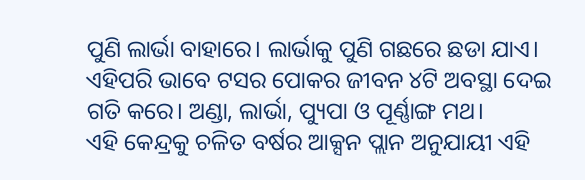ପୁଣି ଲାର୍ଭା ବାହାରେ। ଲାର୍ଭାକୁ ପୁଣି ଗଛରେ ଛଡା ଯାଏ। ଏହିପରି ଭାବେ ଟସର ପୋକର ଜୀବନ ୪ଟି ଅବସ୍ଥା ଦେଇ ଗତି କରେ। ଅଣ୍ଡା, ଲାର୍ଭା, ପ୍ୟୁପା ଓ ପୂର୍ଣ୍ଣାଙ୍ଗ ମଥ।
ଏହି କେନ୍ଦ୍ରକୁ ଚଳିତ ବର୍ଷର ଆକ୍ସନ ପ୍ଲାନ ଅନୁଯାୟୀ ଏହି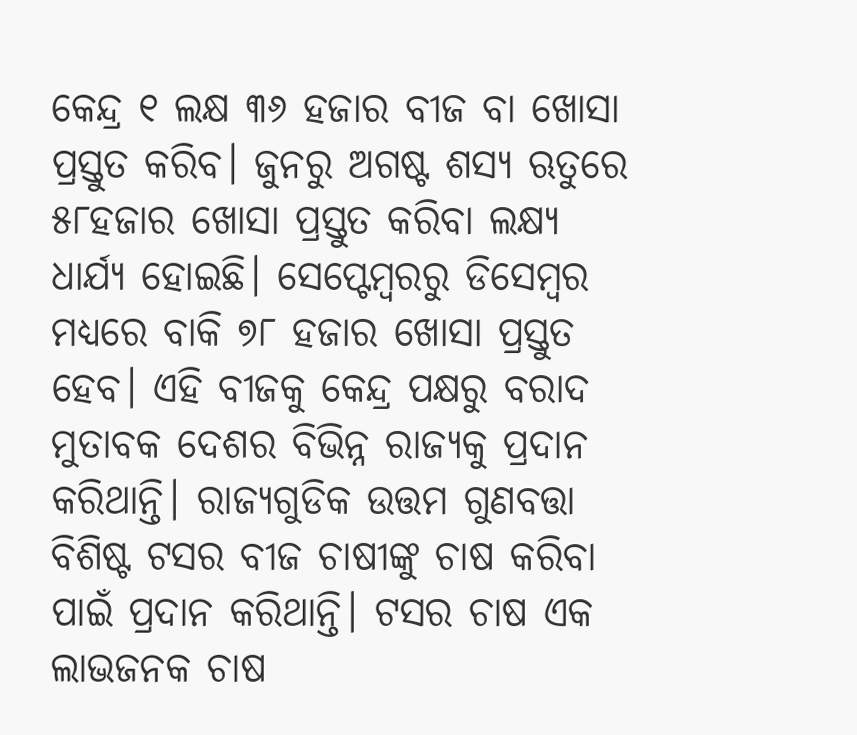କେନ୍ଦ୍ର ୧ ଲକ୍ଷ ୩୬ ହଜାର ବୀଜ ବା ଖୋସା ପ୍ରସ୍ତୁତ କରିବ। ଜୁନରୁ ଅଗଷ୍ଟ ଶସ୍ୟ ଋତୁରେ ୫୮ହଜାର ଖୋସା ପ୍ରସ୍ତୁତ କରିବା ଲକ୍ଷ୍ୟ ଧାର୍ଯ୍ୟ ହୋଇଛି। ସେପ୍ଟେମ୍ବରରୁ ଡିସେମ୍ବର ମଧ୍ୟରେ ବାକି ୭୮ ହଜାର ଖୋସା ପ୍ରସ୍ତୁତ ହେବ। ଏହି ବୀଜକୁ କେନ୍ଦ୍ର ପକ୍ଷରୁ ବରାଦ ମୁତାବକ ଦେଶର ବିଭିନ୍ନ ରାଜ୍ୟକୁ ପ୍ରଦାନ କରିଥାନ୍ତି। ରାଜ୍ୟଗୁଡିକ ଉତ୍ତମ ଗୁଣବତ୍ତା ବିଶିଷ୍ଟ ଟସର ବୀଜ ଚାଷୀଙ୍କୁ ଚାଷ କରିବା ପାଇଁ ପ୍ରଦାନ କରିଥାନ୍ତି। ଟସର ଚାଷ ଏକ ଲାଭଜନକ ଚାଷ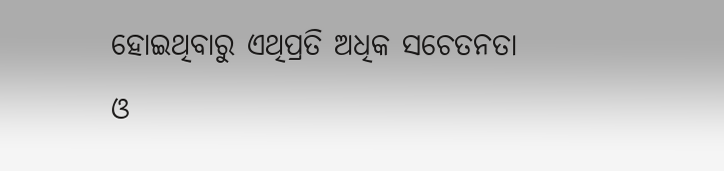ହୋଇଥିବାରୁ ଏଥିପ୍ରତି ଅଧିକ ସଚେତନତା ଓ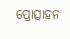ପ୍ରୋତ୍ସାହନ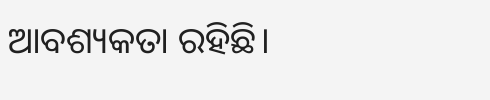ଆବଶ୍ୟକତା ରହିଛି।